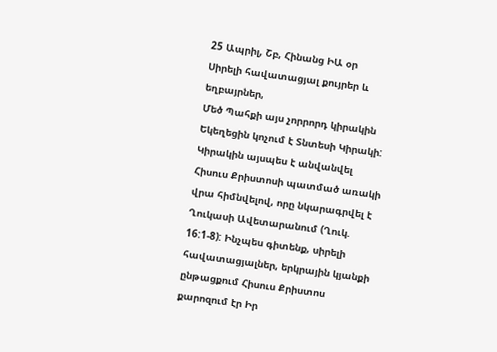25 Ապրիլ, Շբ, Հինանց ԻԱ օր
Սիրելի հավատացյալ քույրեր և եղբայրներ,
Մեծ Պահքի այս չորրորդ կիրակին Եկեղեցին կոչում է Տնտեսի Կիրակի: Կիրակին այսպես է անվանվել Հիսուս Քրիստոսի պատմած առակի վրա հիմնվելով, որը նկարագրվել է Ղուկասի Ավետարանում (Ղուկ. 16:1-8): Ինչպես գիտենք, սիրելի հավատացյալներ, երկրային կյանքի ընթացքում Հիսուս Քրիստոս քարոզում էր Իր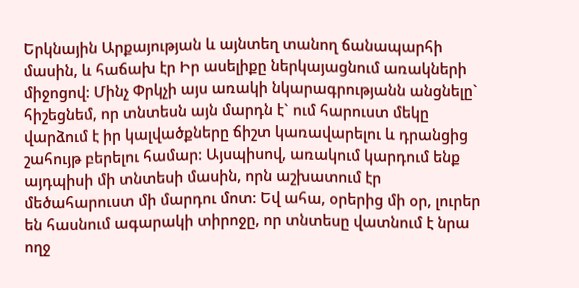Երկնային Արքայության և այնտեղ տանող ճանապարհի մասին, և հաճախ էր Իր ասելիքը ներկայացնում առակների միջոցով: Մինչ Փրկչի այս առակի նկարագրությանն անցնելը` հիշեցնեմ, որ տնտեսն այն մարդն է` ում հարուստ մեկը վարձում է իր կալվածքները ճիշտ կառավարելու և դրանցից շահույթ բերելու համար: Այսպիսով, առակում կարդում ենք այդպիսի մի տնտեսի մասին, որն աշխատում էր մեծահարուստ մի մարդու մոտ: Եվ ահա, օրերից մի օր, լուրեր են հասնում ագարակի տիրոջը, որ տնտեսը վատնում է նրա ողջ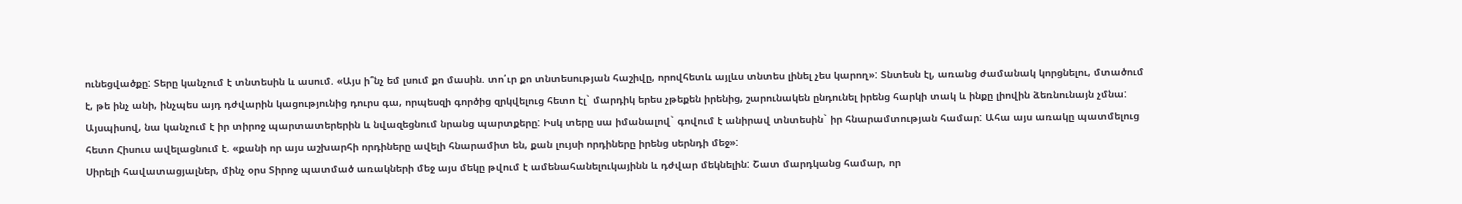ունեցվածքը: Տերը կանչում է տնտեսին և ասում. «Այս ի՞նչ եմ լսում քո մասին. տո՛ւր քո տնտեսության հաշիվը, որովհետև այլևս տնտես լինել չես կարող»: Տնտեսն էլ, առանց ժամանակ կորցնելու, մտածում է, թե ինչ անի, ինչպես այդ դժվարին կացությունից դուրս գա, որպեսզի գործից զրկվելուց հետո էլ` մարդիկ երես չթեքեն իրենից, շարունակեն ընդունել իրենց հարկի տակ և ինքը լիովին ձեռնունայն չմնա: Այսպիսով, նա կանչում է իր տիրոջ պարտատերերին և նվազեցնում նրանց պարտքերը: Իսկ տերը սա իմանալով` գովում է անիրավ տնտեսին` իր հնարամտության համար: Ահա այս առակը պատմելուց հետո Հիսուս ավելացնում է. «քանի որ այս աշխարհի որդիները ավելի հնարամիտ են, քան լույսի որդիները իրենց սերնդի մեջ»:
Սիրելի հավատացյալներ, մինչ օրս Տիրոջ պատմած առակների մեջ այս մեկը թվում է ամենահանելուկայինն և դժվար մեկնելին: Շատ մարդկանց համար, որ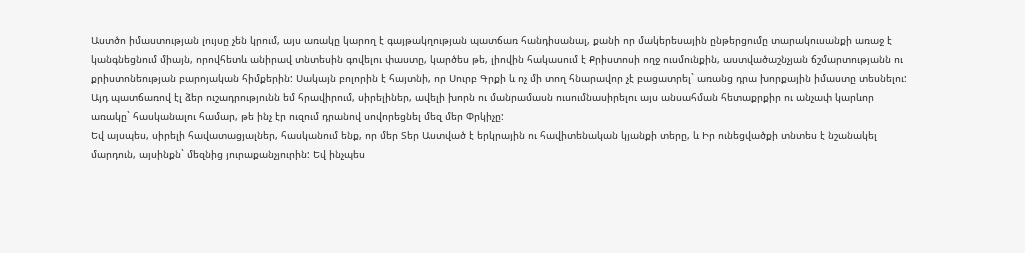Աստծո իմաստության լույսը չեն կրում, այս առակը կարող է գայթակղության պատճառ հանդիսանալ, քանի որ մակերեսային ընթերցումը տարակուսանքի առաջ է կանգնեցնում միայն, որովհետև անիրավ տնտեսին գովելու փաստը, կարծես թե, լիովին հակասում է Քրիստոսի ողջ ուսմունքին, աստվածաշնչյան ճշմարտությանն ու քրիստոնեության բարոյական հիմքերին: Սակայն բոլորին է հայտնի, որ Սուրբ Գրքի և ոչ մի տող հնարավոր չէ բացատրել` առանց դրա խորքային իմաստը տեսնելու: Այդ պատճառով էլ ձեր ուշադրությունն եմ հրավիրում, սիրելիներ, ավելի խորն ու մանրամասն ուսումնասիրելու այս անսահման հետաքրքիր ու անչափ կարևոր առակը` հասկանալու համար, թե ինչ էր ուզում դրանով սովորեցնել մեզ մեր Փրկիչը:
Եվ այսպես, սիրելի հավատացյալներ, հասկանում ենք, որ մեր Տեր Աստված է երկրային ու հավիտենական կյանքի տերը, և Իր ունեցվածքի տնտես է նշանակել մարդուն, այսինքն` մեզնից յուրաքանչյուրին: Եվ ինչպես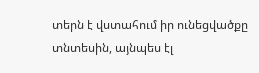տերն է վստահում իր ունեցվածքը տնտեսին, այնպես էլ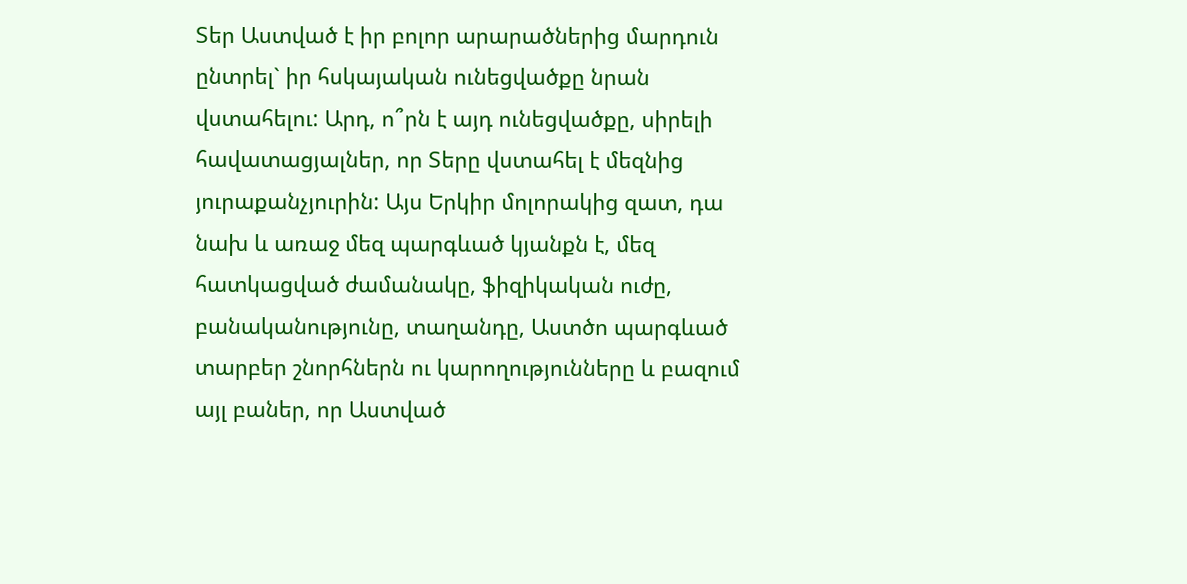Տեր Աստված է իր բոլոր արարածներից մարդուն ընտրել` իր հսկայական ունեցվածքը նրան վստահելու: Արդ, ո՞րն է այդ ունեցվածքը, սիրելի հավատացյալներ, որ Տերը վստահել է մեզնից յուրաքանչյուրին: Այս Երկիր մոլորակից զատ, դա նախ և առաջ մեզ պարգևած կյանքն է, մեզ հատկացված ժամանակը, ֆիզիկական ուժը, բանականությունը, տաղանդը, Աստծո պարգևած տարբեր շնորհներն ու կարողությունները և բազում այլ բաներ, որ Աստված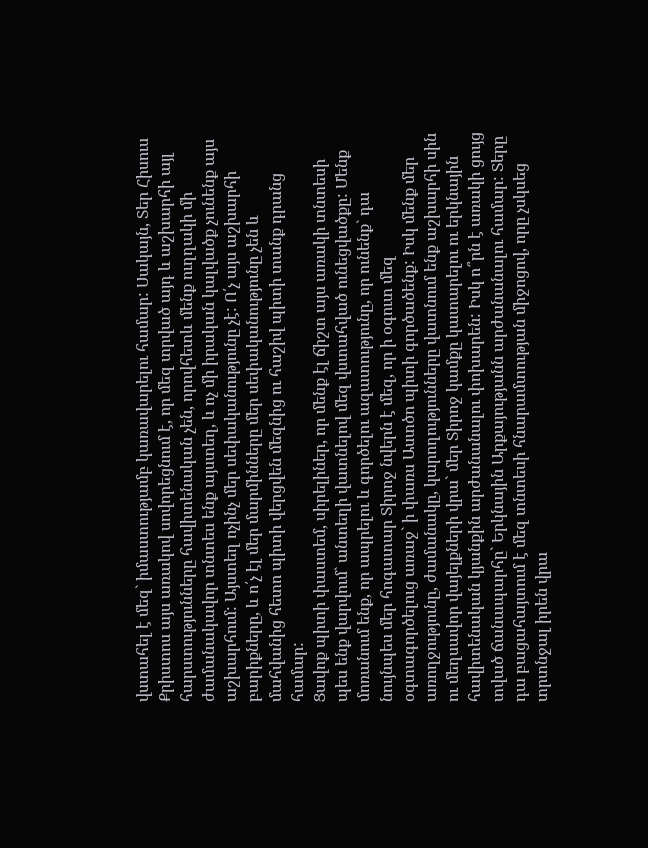վստահել է մեզ` իմաստությամբ կառավարելու համար: Սակայն, Տեր Հիսուս Քրիստոս այս առակով սովորեցնում է, որ մեզ տրված այդ և աշխարհի այլ հարստությունները հավիտենական չեն, որովհետև մենք ուղղակի մի ժամանակավոր տնտես ենք այստեղ, և ոչ մի իրական կալվածք չունենք այս աշխարհում: Այստեղ ոչինչ մեր սեփականությունը չէ: Ո՛չ այս աշխարհի բարիքները, և ո՛չ էլ մեր մարմինները մեր սեփականությունը չեն և մահվանից հետո պիտի վերցվեն մեզնից ու հաշիվ պիտի տանք դրանց համար:
Ցավոք պիտի փաստեմ, սիրելիներ, որ մենք էլ ճիշտ այս առակի տնտեսի պես ենք վարվում` անտեղի վատնելով մեզ վստահված ունեցվածքը: Մենք մոռանում ենք, որ ապրելու և գործելու ազատությունը, որ ունենք` դա նույնպես մեր հոգատար Տիրոջ նվերն է մեզ, որ ի օգուտ մեզ օգտագործելուց առաջ` ի փառս Աստծո պիտի գործածենք: Իսկ մենք մեր առողջությունը, ժամանակը, կարողությունները վատնում ենք աշխարհի սին ու մեղսավոր վայելքների վրա` մեր Տիրոջ կամքը կատարելու ու երկնային հավիտենական կյանքին արժանանալու փոխարեն: Իսկ ո՞րն է առակի ցույց տված ճանապարհը` Երկնային Արքայությանն արժանանալու համար: Տերը դա բացահայտում է մեզ տնտեսի հնարամտության միջոցով, որը չսկսեց տրտնջալ իրեն վրա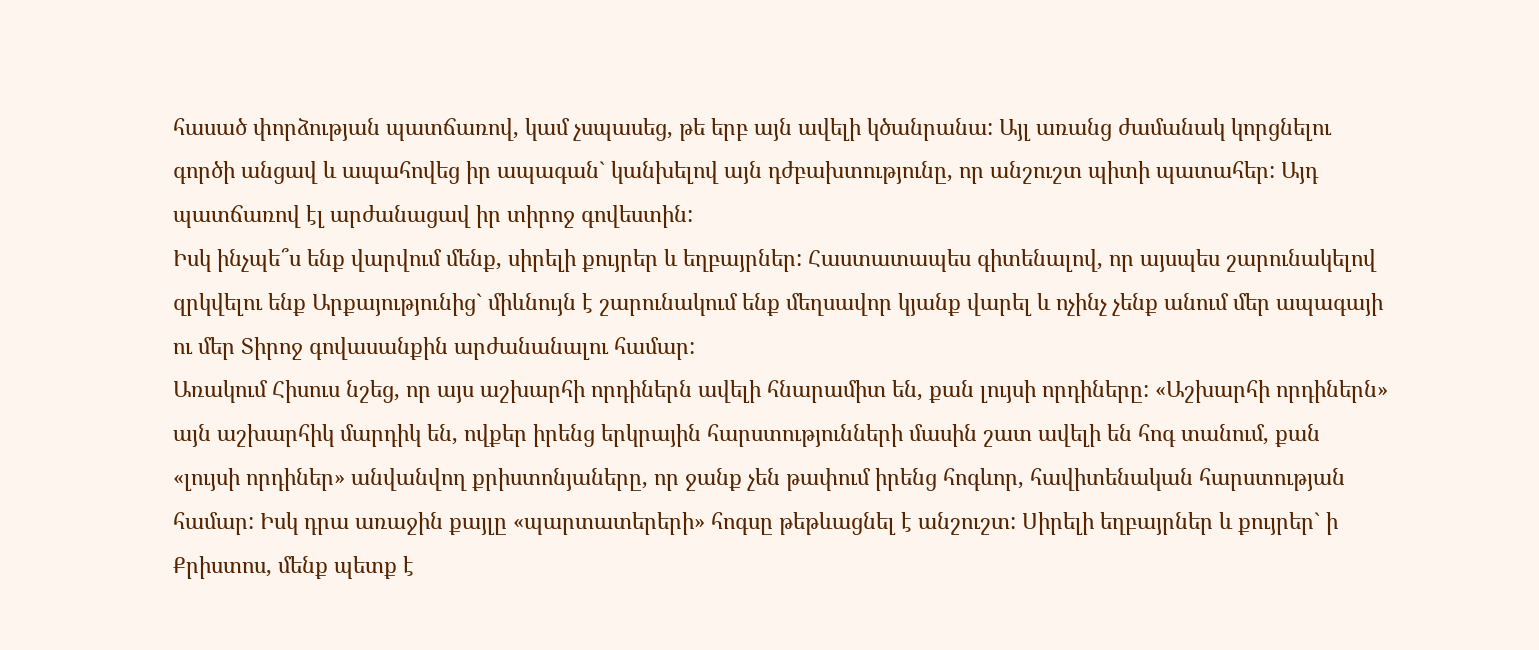հասած փորձության պատճառով, կամ չսպասեց, թե երբ այն ավելի կծանրանա: Այլ առանց ժամանակ կորցնելու գործի անցավ և ապահովեց իր ապագան` կանխելով այն դժբախտությունը, որ անշուշտ պիտի պատահեր: Այդ պատճառով էլ արժանացավ իր տիրոջ գովեստին:
Իսկ ինչպե՞ս ենք վարվում մենք, սիրելի քույրեր և եղբայրներ: Հաստատապես գիտենալով, որ այսպես շարունակելով զրկվելու ենք Արքայությունից` միևնույն է շարունակում ենք մեղսավոր կյանք վարել և ոչինչ չենք անում մեր ապագայի ու մեր Տիրոջ գովասանքին արժանանալու համար:
Առակում Հիսուս նշեց, որ այս աշխարհի որդիներն ավելի հնարամիտ են, քան լույսի որդիները: «Աշխարհի որդիներն» այն աշխարհիկ մարդիկ են, ովքեր իրենց երկրային հարստությունների մասին շատ ավելի են հոգ տանում, քան «լույսի որդիներ» անվանվող քրիստոնյաները, որ ջանք չեն թափում իրենց հոգևոր, հավիտենական հարստության համար: Իսկ դրա առաջին քայլը «պարտատերերի» հոգսը թեթևացնել է անշուշտ: Սիրելի եղբայրներ և քույրեր` ի Քրիստոս, մենք պետք է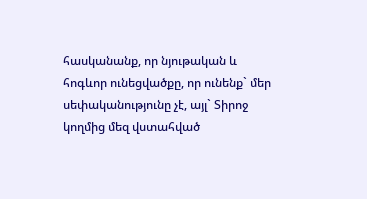հասկանանք, որ նյութական և հոգևոր ունեցվածքը, որ ունենք` մեր սեփականությունը չէ, այլ` Տիրոջ կողմից մեզ վստահված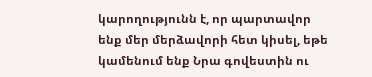կարողությունն է, որ պարտավոր ենք մեր մերձավորի հետ կիսել, եթե կամենում ենք Նրա գովեստին ու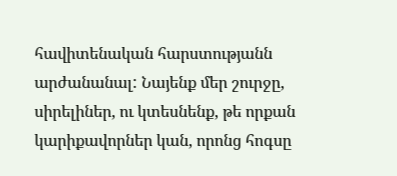հավիտենական հարստությանն արժանանալ: Նայենք մեր շուրջը, սիրելիներ, ու կտեսնենք, թե որքան կարիքավորներ կան, որոնց հոգսը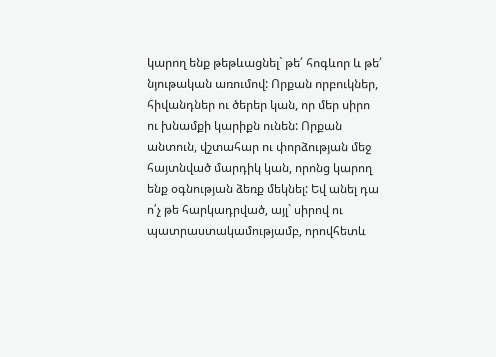կարող ենք թեթևացնել` թե՛ հոգևոր և թե՛ նյութական առումով: Որքան որբուկներ, հիվանդներ ու ծերեր կան, որ մեր սիրո ու խնամքի կարիքն ունեն: Որքան անտուն, վշտահար ու փորձության մեջ հայտնված մարդիկ կան, որոնց կարող ենք օգնության ձեռք մեկնել: Եվ անել դա ո՛չ թե հարկադրված, այլ` սիրով ու պատրաստակամությամբ, որովհետև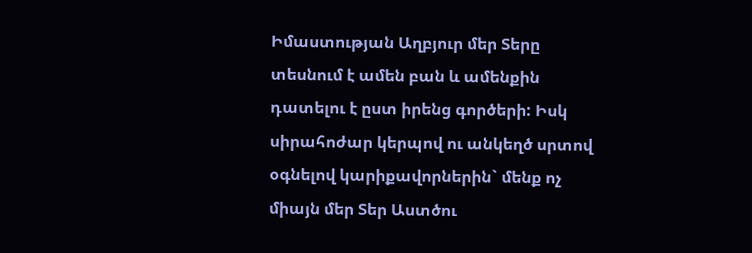Իմաստության Աղբյուր մեր Տերը տեսնում է ամեն բան և ամենքին դատելու է ըստ իրենց գործերի: Իսկ սիրահոժար կերպով ու անկեղծ սրտով օգնելով կարիքավորներին` մենք ոչ միայն մեր Տեր Աստծու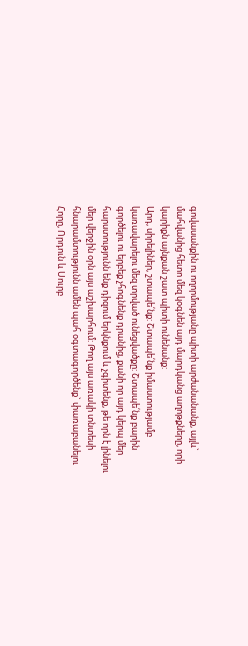գովասանքին ու ողորմությանը պիտի արժանանանք, այլև` մահվանից հետո մեզ կօգնեն այդ մարդկանց աղոթքները, որի կարիքն այնքան շատ պիտի ունենանք:
Արդ, սիրելիներ, շտապե՛նք: Շտապե՛նք իմաստությամբ կառավարելու մեզ տրված ունեցվածքը: Շտապե՛նք բարին գործելու ու երբեք չհոգնենք դրանից, քանի որ այդ կերպ մեր հարստությունն ենք դիզում երկնքում և չգիտենք, թե որն է լինելու մեր վերջին օրն այս աշխարհում: Թող այս առակի տնտեսի հնարամտությունն ամեն պահ օգտագործենք` փառաբանելու Հորը, Որդուն և Սուրբ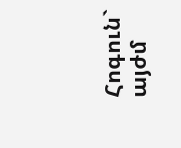Հոգուն` այժմ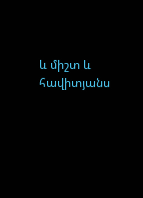և միշտ և հավիտյանս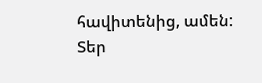հավիտենից, ամեն:
Տեր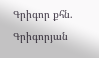Գրիգոր քհն. Գրիգորյան